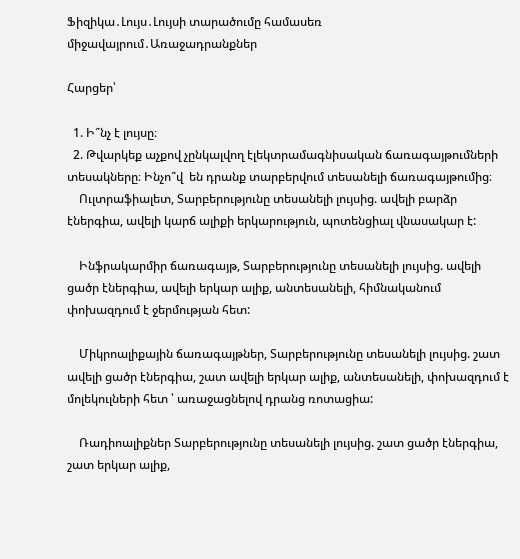Ֆիզիկա․Լույս․Լույսի տարածումը համասեռ միջավայրում․Առաջադրանքներ

Հարցեր՝

  1. Ի՞նչ է լույսը։
  2. Թվարկեք աչքով չընկալվող էլեկտրամագնիսական ճառագայթումների տեսակները։ Ինչո՞վ  են դրանք տարբերվում տեսանելի ճառագայթումից։
    Ուլտրաֆիալետ, Տարբերությունը տեսանելի լույսից. ավելի բարձր էներգիա, ավելի կարճ ալիքի երկարություն, պոտենցիալ վնասակար է:

    Ինֆրակարմիր ճառագայթ, Տարբերությունը տեսանելի լույսից. ավելի ցածր էներգիա, ավելի երկար ալիք, անտեսանելի, հիմնականում փոխազդում է ջերմության հետ:

    Միկրոալիքային ճառագայթներ, Տարբերությունը տեսանելի լույսից. շատ ավելի ցածր էներգիա, շատ ավելի երկար ալիք, անտեսանելի, փոխազդում է մոլեկուլների հետ ՝ առաջացնելով դրանց ռոտացիա:

    Ռադիոալիքներ Տարբերությունը տեսանելի լույսից. շատ ցածր էներգիա, շատ երկար ալիք,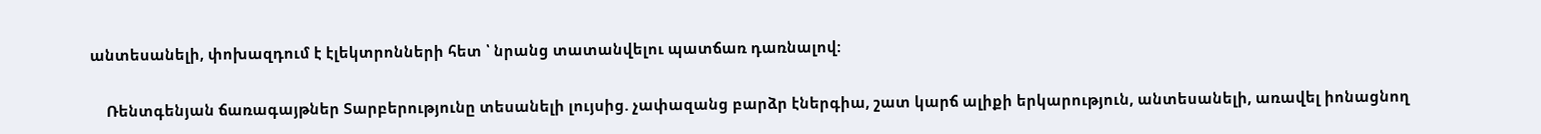անտեսանելի, փոխազդում է էլեկտրոնների հետ ՝ նրանց տատանվելու պատճառ դառնալով:

    Ռենտգենյան ճառագայթներ Տարբերությունը տեսանելի լույսից. չափազանց բարձր էներգիա, շատ կարճ ալիքի երկարություն, անտեսանելի, առավել իոնացնող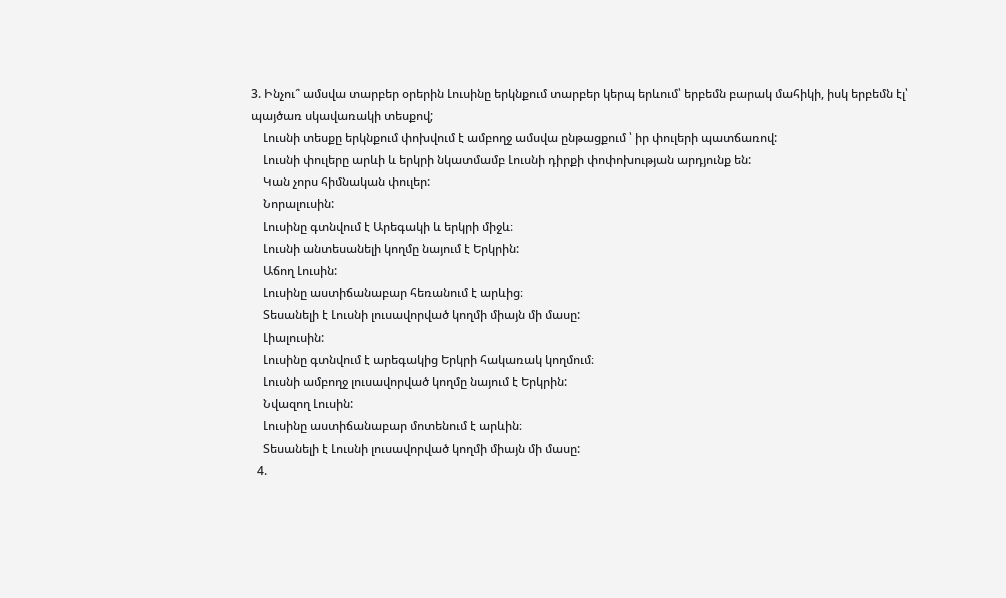3. Ինչու՞ ամսվա տարբեր օրերին Լուսինը երկնքում տարբեր կերպ երևում՝ երբեմն բարակ մահիկի, իսկ երբեմն էլ՝ պայծառ սկավառակի տեսքով;
    Լուսնի տեսքը երկնքում փոխվում է ամբողջ ամսվա ընթացքում ՝ իր փուլերի պատճառով:
    Լուսնի փուլերը արևի և երկրի նկատմամբ Լուսնի դիրքի փոփոխության արդյունք են:
    Կան չորս հիմնական փուլեր:
    Նորալուսին:
    Լուսինը գտնվում է Արեգակի և երկրի միջև։
    Լուսնի անտեսանելի կողմը նայում է Երկրին:
    Աճող Լուսին:
    Լուսինը աստիճանաբար հեռանում է արևից։
    Տեսանելի է Լուսնի լուսավորված կողմի միայն մի մասը:
    Լիալուսին:
    Լուսինը գտնվում է արեգակից Երկրի հակառակ կողմում։
    Լուսնի ամբողջ լուսավորված կողմը նայում է Երկրին:
    Նվազող Լուսին:
    Լուսինը աստիճանաբար մոտենում է արևին։
    Տեսանելի է Լուսնի լուսավորված կողմի միայն մի մասը:
  4.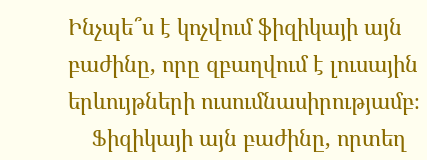Ինչպե՞ս է կոչվում ֆիզիկայի այն բաժինը, որը զբաղվում է լուսային երևույթների ուսումնասիրությամբ։
    Ֆիզիկայի այն բաժինը, որտեղ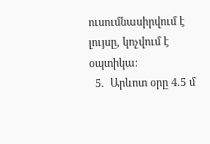ուսումնասիրվում է լույսը, կոչվում է օպտիկա։
  5.  Արևոտ օրը 4.5 մ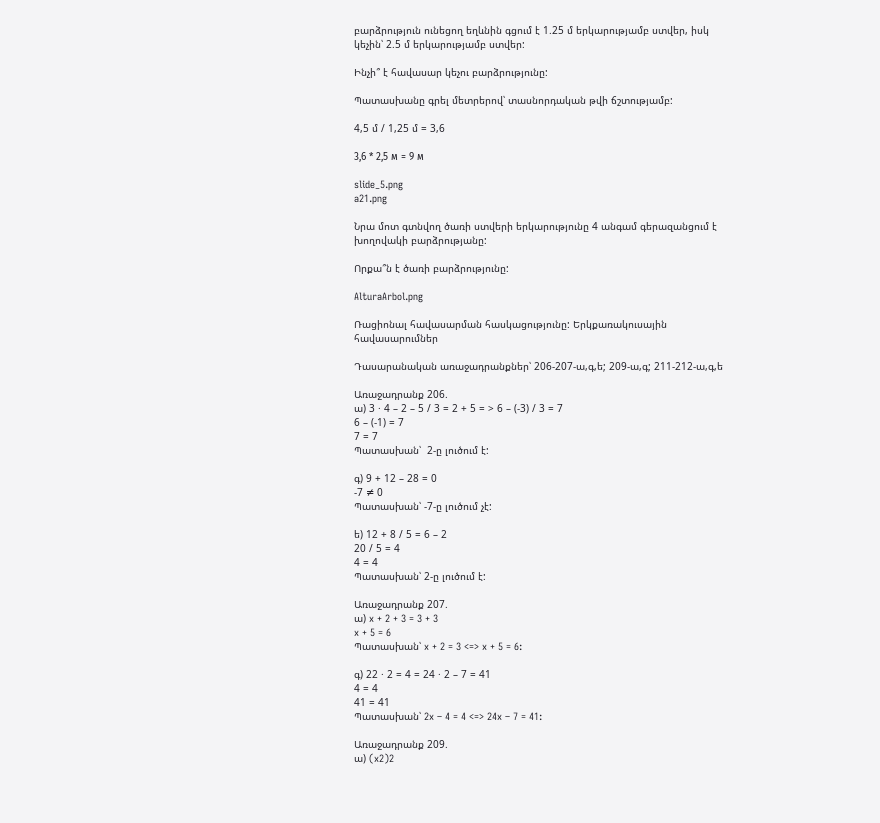բարձրություն ունեցող եղևնին գցում է 1.25 մ երկարությամբ ստվեր, իսկ կեչին՝ 2.5 մ երկարությամբ ստվեր:

Ինչի՞ է հավասար կեչու բարձրությունը:

Պատասխանը գրել մետրերով՝ տասնորդական թվի ճշտությամբ:

4,5 մ / 1,25 մ = 3,6

3,6 * 2,5 м = 9 м

slide_5.png
a21.png

Նրա մոտ գտնվող ծառի ստվերի երկարությունը 4 անգամ գերազանցում է խողովակի բարձրությանը:

Որքա՞ն է ծառի բարձրությունը:

AlturaArbol.png

Ռացիոնալ հավասարման հասկացությունը: Երկքառակուսային հավասարումներ

Դասարանական առաջադրանքներ՝ 206-207-ա,գ,ե; 209-ա,գ; 211-212-ա,գ,ե

Առաջադրանք 206.
ա) 3 · 4 – 2 – 5 / 3 = 2 + 5 = > 6 – (-3) / 3 = 7
6 – (-1) = 7
7 = 7
Պատասխան՝  2-ը լուծում է:

գ) 9 + 12 – 28 = 0
-7 ≠ 0
Պատասխան՝ -7-ը լուծում չէ:

ե) 12 + 8 / 5 = 6 – 2
20 / 5 = 4
4 = 4
Պատասխան՝ 2-ը լուծում է:

Առաջադրանք 207.
ա) x + 2 + 3 = 3 + 3
x + 5 = 6
Պատասխան՝ x + 2 = 3 <=> x + 5 = 6:

գ) 22 · 2 = 4 = 24 · 2 – 7 = 41
4 = 4
41 = 41
Պատասխան՝ 2x – 4 = 4 <=> 24x – 7 = 41:

Առաջադրանք 209.
ա) (x2)2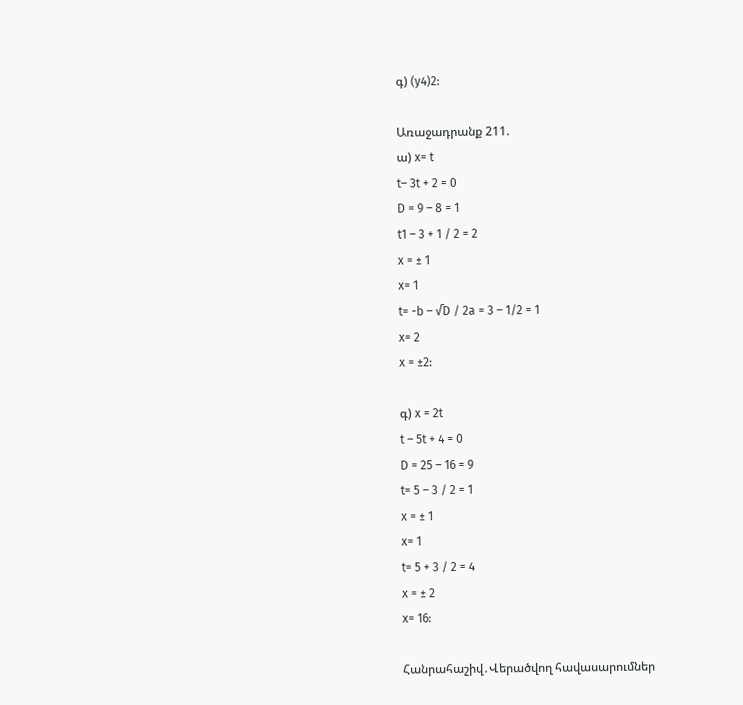գ) (y4)2:

Առաջադրանք 211.
ա) x= t
t– 3t + 2 = 0
D = 9 – 8 = 1
t1 – 3 + 1 / 2 = 2
x = ± 1
x= 1
t= -b – √D / 2a = 3 – 1/2 = 1
x= 2
x = ±2:

գ) x = 2t
t – 5t + 4 = 0
D = 25 – 16 = 9
t= 5 – 3 / 2 = 1
x = ± 1
x= 1
t= 5 + 3 / 2 = 4
x = ± 2
x= 16:

Հանրահաշիվ․Վերածվող հավասարումներ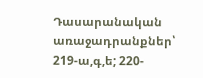Դասարանական առաջադրանքներ՝ 219-ա,գ,ե; 220-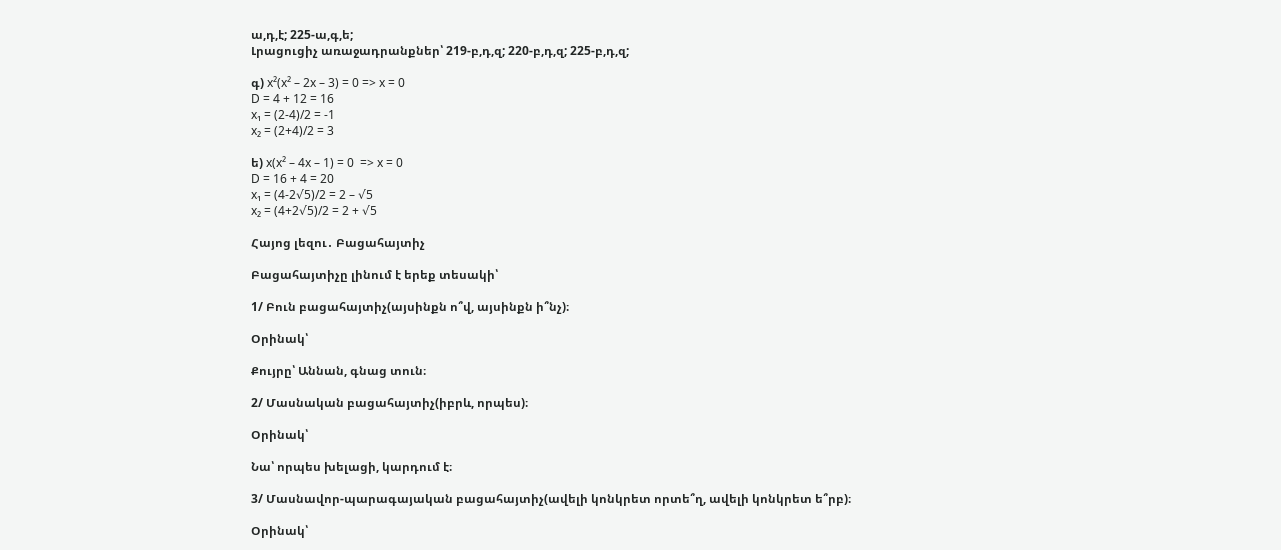ա,դ,է; 225-ա,գ,ե;
Լրացուցիչ առաջադրանքներ՝ 219-բ,դ,զ; 220-բ,դ,զ; 225-բ,դ,զ;

գ) x²(x² – 2x – 3) = 0 => x = 0
D = 4 + 12 = 16
x₁ = (2-4)/2 = -1
x₂ = (2+4)/2 = 3

ե) x(x² – 4x – 1) = 0  => x = 0
D = 16 + 4 = 20
x₁ = (4-2√5)/2 = 2 – √5
x₂ = (4+2√5)/2 = 2 + √5

Հայոց լեզու․ Բացահայտիչ

Բացահայտիչը լինում է երեք տեսակի՝

1/ Բուն բացահայտիչ(այսինքն ո՞վ, այսինքն ի՞նչ)։

Օրինակ՝

Քույրը՝ Աննան, գնաց տուն։

2/ Մասնական բացահայտիչ(իբրև, որպես)։

Օրինակ՝

Նա՝ որպես խելացի, կարդում է։

3/ Մասնավոր-պարագայական բացահայտիչ(ավելի կոնկրետ որտե՞ղ, ավելի կոնկրետ ե՞րբ)։

Օրինակ՝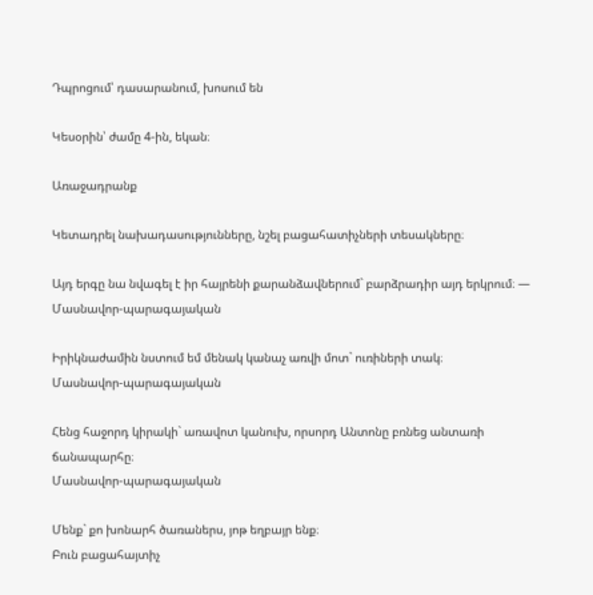Դպրոցում՝ դասարանում, խոսում են

Կեսօրին՝ ժամը 4-ին, եկան։

Առաջադրանք

Կետադրել նախադասությունները, նշել բացահատիչների տեսակները։

Այդ երգը նա նվագել է իր հայրենի քարանձավներում` բարձրադիր այդ երկրում։ — Մասնավոր-պարագայական

Իրիկնաժամին նստում եմ մենակ կանաչ առվի մոտ` ուռիների տակ։
Մասնավոր-պարագայական

Հենց հաջորդ կիրակի` առավոտ կանուխ, որսորդ Անտոնը բռնեց անտառի ճանապարհը։
Մասնավոր-պարագայական

Մենք` քո խոնարհ ծառաներս, յոթ եղբայր ենք։
Բուն բացահայտիչ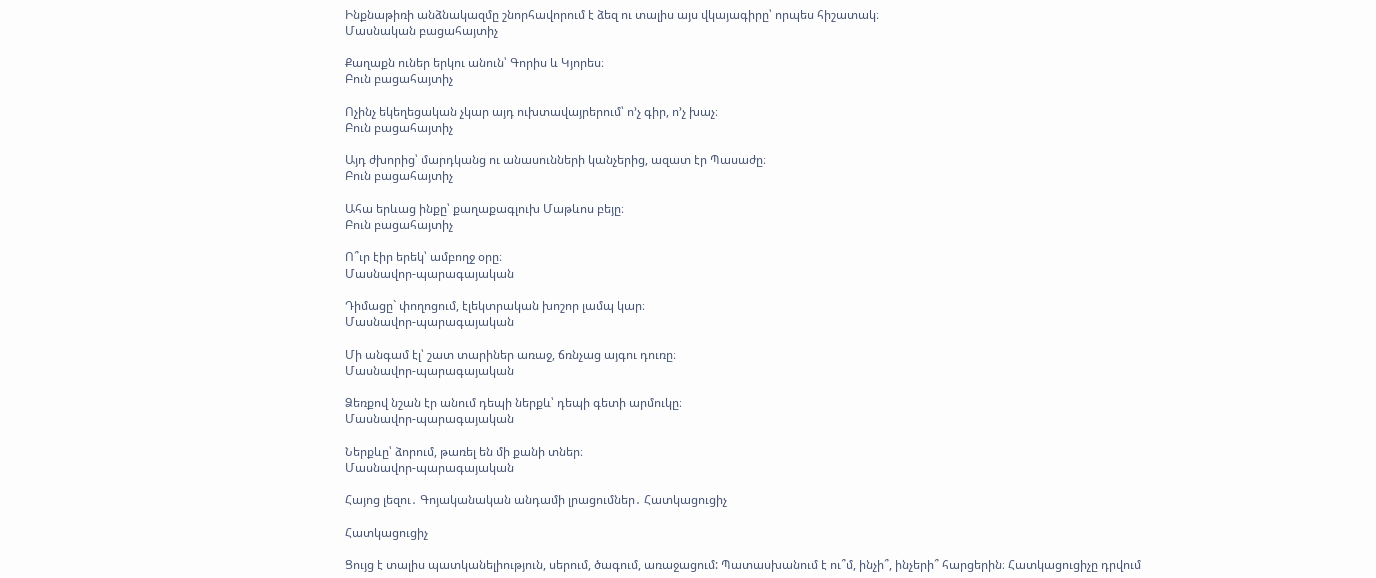Ինքնաթիռի անձնակազմը շնորհավորում է ձեզ ու տալիս այս վկայագիրը՝ որպես հիշատակ։
Մասնական բացահայտիչ

Քաղաքն ուներ երկու անուն՝ Գորիս և Կյորես։
Բուն բացահայտիչ

Ոչինչ եկեղեցական չկար այդ ուխտավայրերում՝ ո’չ գիր, ո’չ խաչ։
Բուն բացահայտիչ

Այդ ժխորից՝ մարդկանց ու անասունների կանչերից, ազատ էր Պասաժը։
Բուն բացահայտիչ

Ահա երևաց ինքը՝ քաղաքագլուխ Մաթևոս բեյը։
Բուն բացահայտիչ

Ո՞ւր էիր երեկ՝ ամբողջ օրը։
Մասնավոր-պարագայական

Դիմացը` փողոցում, էլեկտրական խոշոր լամպ կար։
Մասնավոր-պարագայական

Մի անգամ էլ՝ շատ տարիներ առաջ, ճռնչաց այգու դուռը։
Մասնավոր-պարագայական

Ձեռքով նշան էր անում դեպի ներքև՝ դեպի գետի արմուկը։
Մասնավոր-պարագայական

Ներքևը՝ ձորում, թառել են մի քանի տներ։
Մասնավոր-պարագայական

Հայոց լեզու․ Գոյականական անդամի լրացումներ․ Հատկացուցիչ

Հատկացուցիչ

Ցույց է տալիս պատկանելիություն, սերում, ծագում, առաջացում: Պատասխանում է ու՞մ, ինչի՞, ինչերի՞ հարցերին։ Հատկացուցիչը դրվում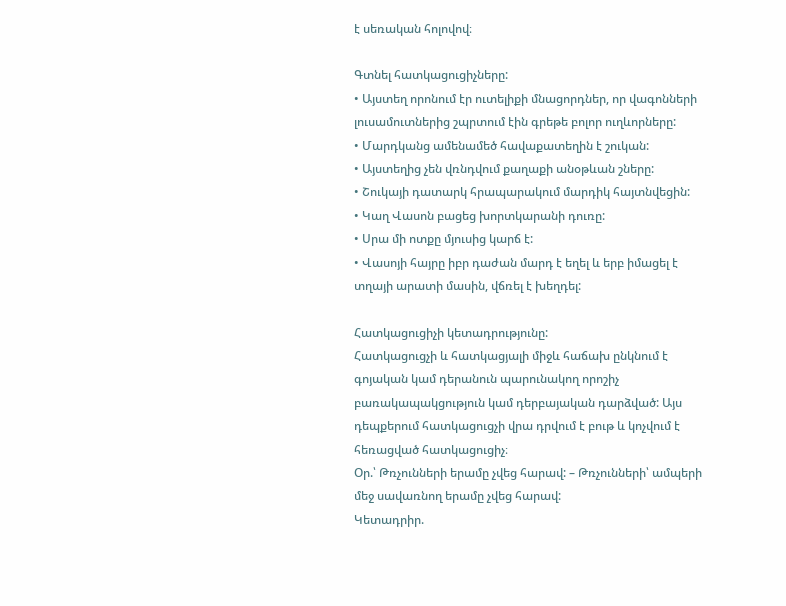է սեռական հոլովով։

Գտնել հատկացուցիչները:
• Այստեղ որոնում էր ուտելիքի մնացորդներ, որ վագոնների լուսամուտներից շպրտում էին գրեթե բոլոր ուղևորները:
• Մարդկանց ամենամեծ հավաքատեղին է շուկան:
• Այստեղից չեն վռնդվում քաղաքի անօթևան շները:
• Շուկայի դատարկ հրապարակում մարդիկ հայտնվեցին:
• Կաղ Վասոն բացեց խորտկարանի դուռը:
• Սրա մի ոտքը մյուսից կարճ է:
• Վասոյի հայրը իբր դաժան մարդ է եղել և երբ իմացել է տղայի արատի մասին, վճռել է խեղդել:

Հատկացուցիչի կետադրությունը:
Հատկացուցչի և հատկացյալի միջև հաճախ ընկնում է գոյական կամ դերանուն պարունակող որոշիչ բառակապակցություն կամ դերբայական դարձված: Այս դեպքերում հատկացուցչի վրա դրվում է բութ և կոչվում է հեռացված հատկացուցիչ։
Օր.՝ Թռչունների երամը չվեց հարավ: – Թռչունների՝ ամպերի մեջ սավառնող երամը չվեց հարավ:
Կետադրիր.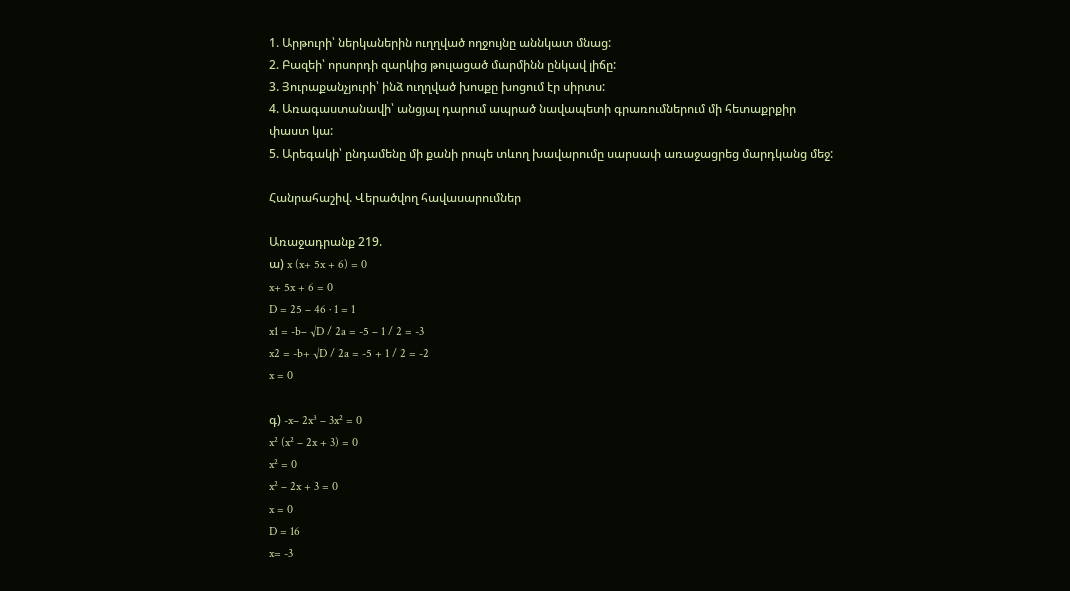1. Արթուրի՝ ներկաներին ուղղված ողջույնը աննկատ մնաց:
2. Բազեի՝ որսորդի զարկից թուլացած մարմինն ընկավ լիճը:
3. Յուրաքանչյուրի՝ ինձ ուղղված խոսքը խոցում էր սիրտս:
4. Առագաստանավի՝ անցյալ դարում ապրած նավապետի գրառումներում մի հետաքրքիր փաստ կա:
5. Արեգակի՝ ընդամենը մի քանի րոպե տևող խավարումը սարսափ առաջացրեց մարդկանց մեջ:

Հանրահաշիվ. Վերածվող հավասարումներ

Առաջադրանք 219.
ա) x (x+ 5x + 6) = 0
x+ 5x + 6 = 0
D = 25 – 46 · 1 = 1
x1 = -b– √D / 2a = -5 – 1 / 2 = -3
x2 = -b+ √D / 2a = -5 + 1 / 2 = -2
x = 0

գ) -x– 2x³ – 3x² = 0
x² (x² – 2x + 3) = 0
x² = 0
x² – 2x + 3 = 0
x = 0
D = 16
x= -3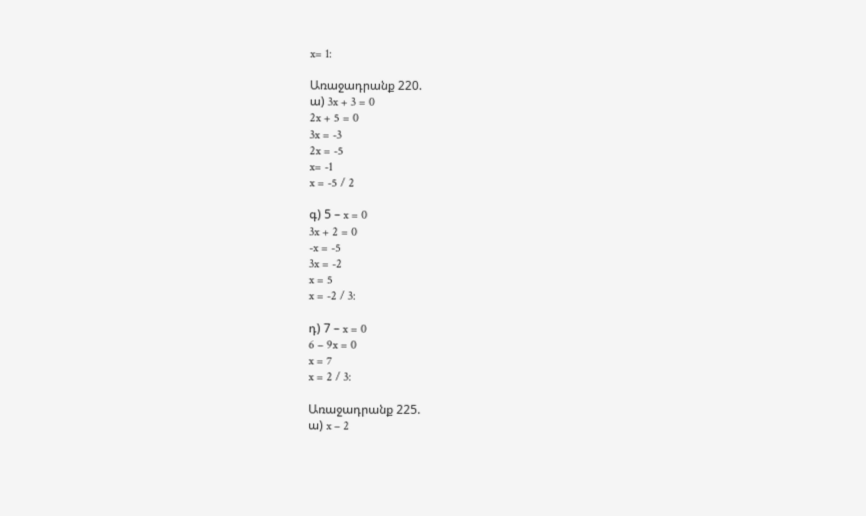x= 1:

Առաջադրանք 220.
ա) 3x + 3 = 0
2x + 5 = 0
3x = -3
2x = -5
x= -1
x = -5 / 2

գ) 5 – x = 0
3x + 2 = 0
-x = -5
3x = -2
x = 5
x = -2 / 3:

դ) 7 – x = 0
6 – 9x = 0
x = 7
x = 2 / 3:

Առաջադրանք 225.
ա) x – 2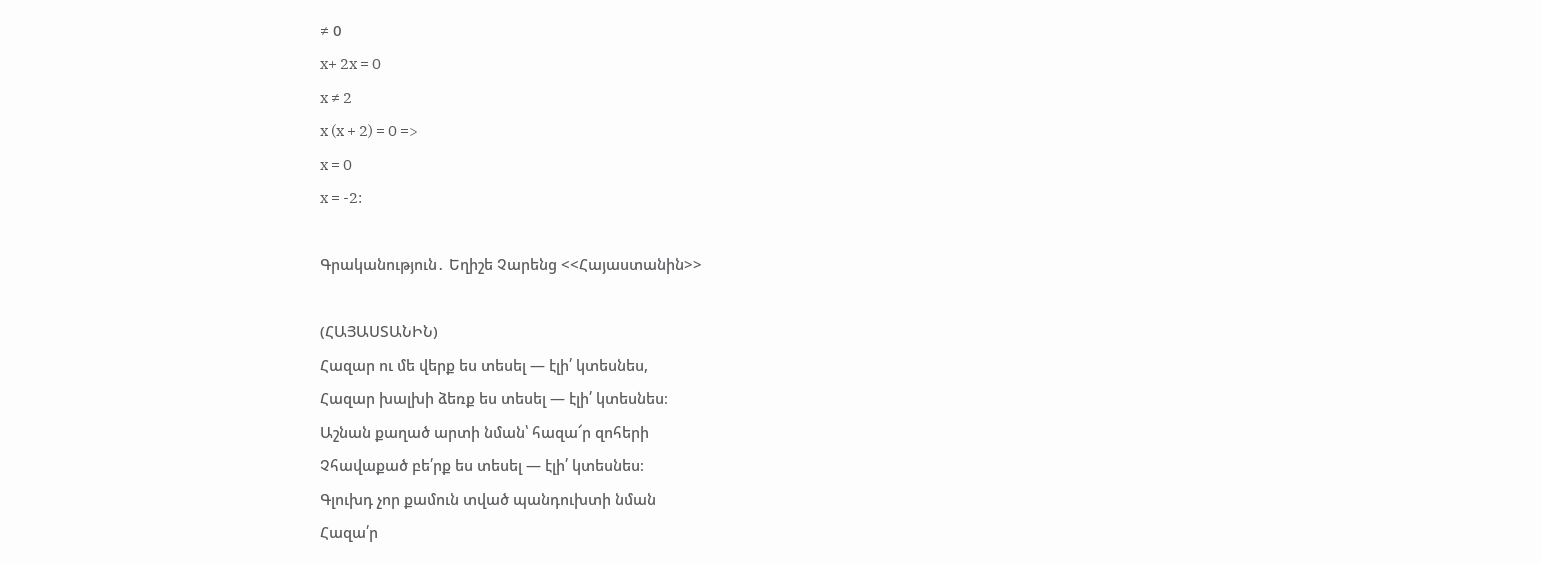≠ 0
x+ 2x = 0
x ≠ 2
x (x + 2) = 0 =>
x = 0
x = -2:

Գրականություն․ Եղիշե Չարենց <<Հայաստանին>>

(ՀԱՅԱՍՏԱՆԻՆ)
Հազար ու մե վերք ես տեսել — էլի՛ կտեսնես,
Հազար խալխի ձեռք ես տեսել — էլի՛ կտեսնես։
Աշնան քաղած արտի նման՝ հազա՜ր զոհերի
Չհավաքած բե՛րք ես տեսել — էլի՛ կտեսնես։
Գլուխդ չոր քամուն տված պանդուխտի նման
Հազա՛ր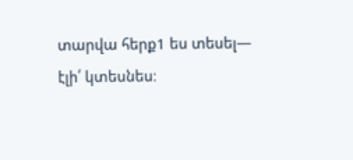տարվա հերք1 ես տեսել— էլի՛ կտեսնես։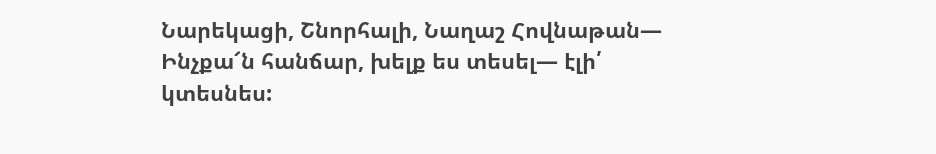Նարեկացի, Շնորհալի, Նաղաշ Հովնաթան—
Ինչքա՜ն հանճար, խելք ես տեսել— էլի՛ կտեսնես: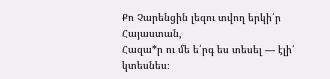Քո Չարենցին լեզու տվող երկի՛ր Հայաստան,
Հազա*ր ու մե ե՛րգ ես տեսել — էլի՛ կտեսնես։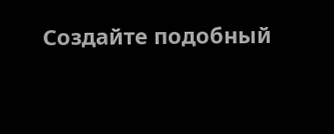Создайте подобный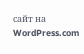сайт на WordPress.com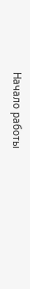Начало работы